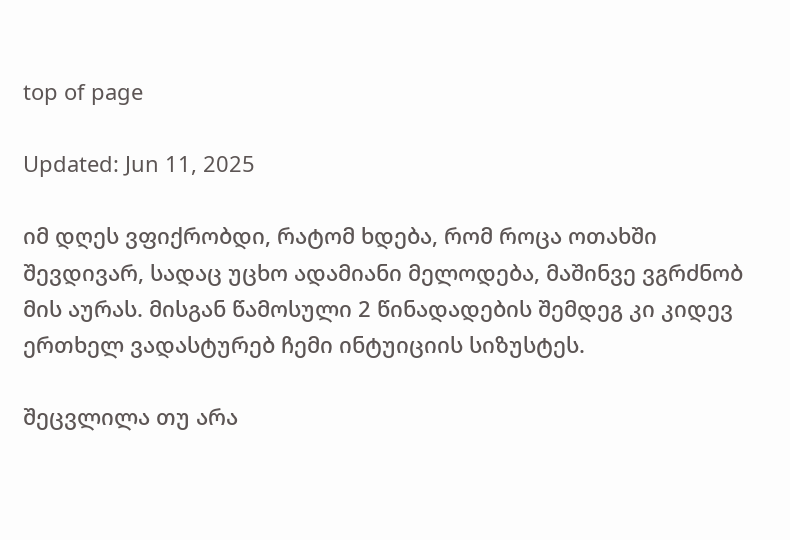top of page

Updated: Jun 11, 2025

იმ დღეს ვფიქრობდი, რატომ ხდება, რომ როცა ოთახში შევდივარ, სადაც უცხო ადამიანი მელოდება, მაშინვე ვგრძნობ მის აურას. მისგან წამოსული 2 წინადადების შემდეგ კი კიდევ ერთხელ ვადასტურებ ჩემი ინტუიციის სიზუსტეს.

შეცვლილა თუ არა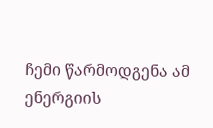ჩემი წარმოდგენა ამ ენერგიის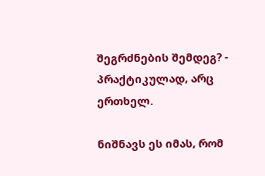შეგრძნების შემდეგ? - პრაქტიკულად, არც ერთხელ.

ნიშნავს ეს იმას, რომ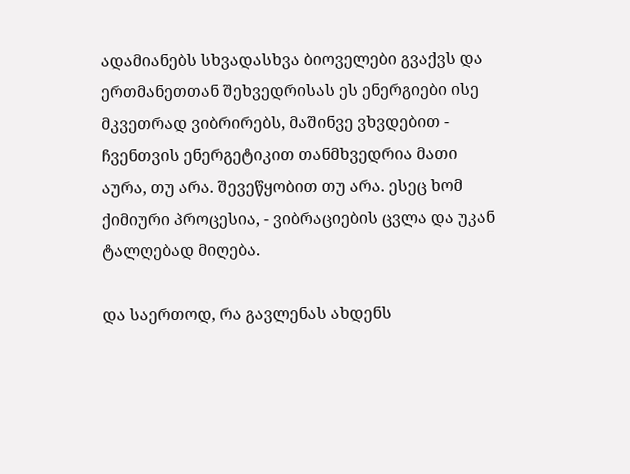ადამიანებს სხვადასხვა ბიოველები გვაქვს და ერთმანეთთან შეხვედრისას ეს ენერგიები ისე მკვეთრად ვიბრირებს, მაშინვე ვხვდებით - ჩვენთვის ენერგეტიკით თანმხვედრია მათი აურა, თუ არა. შევეწყობით თუ არა. ესეც ხომ ქიმიური პროცესია, - ვიბრაციების ცვლა და უკან ტალღებად მიღება.

და საერთოდ, რა გავლენას ახდენს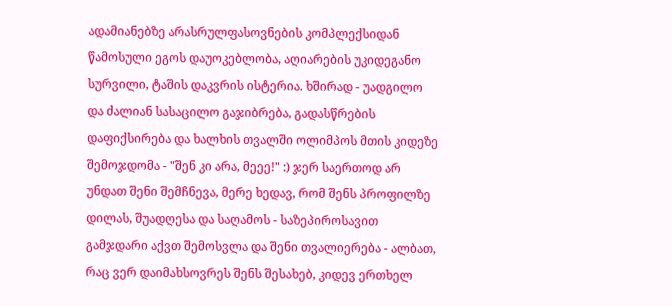ადამიანებზე არასრულფასოვნების კომპლექსიდან წამოსული ეგოს დაუოკებლობა, აღიარების უკიდეგანო სურვილი, ტაშის დაკვრის ისტერია. ხშირად - უადგილო და ძალიან სასაცილო გაჯიბრება, გადასწრების დაფიქსირება და ხალხის თვალში ოლიმპოს მთის კიდეზე შემოჯდომა - "შენ კი არა, მეეე!" :) ჯერ საერთოდ არ უნდათ შენი შემჩნევა, მერე ხედავ, რომ შენს პროფილზე დილას, შუადღესა და საღამოს - საზეპიროსავით გამჯდარი აქვთ შემოსვლა და შენი თვალიერება - ალბათ, რაც ვერ დაიმახსოვრეს შენს შესახებ, კიდევ ერთხელ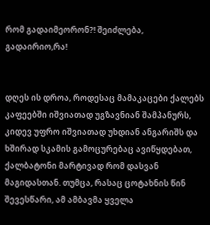რომ გადაიმეორონ?! შეიძლება, გადაირიო,რა!


დღეს ის დროა, როდესაც მამაკაცები ქალებს კაფეებში იშვიათად უგზავნიან შამპანურს, კიდევ უფრო იშვიათად უხდიან ანგარიშს და ხშირად სკამის გამოცურებაც ავიწყდებათ, ქალბატონი მარტივად რომ დასვან მაგიდასთან. თუმცა, რასაც ცოტახნის წინ შევესწარი, ამ ამბავმა ყველა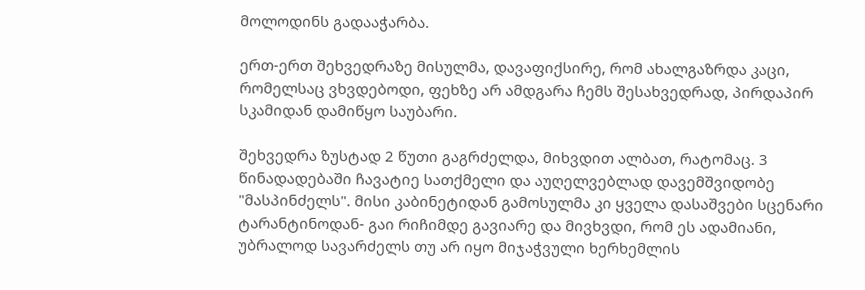მოლოდინს გადააჭარბა.

ერთ-ერთ შეხვედრაზე მისულმა, დავაფიქსირე, რომ ახალგაზრდა კაცი, რომელსაც ვხვდებოდი, ფეხზე არ ამდგარა ჩემს შესახვედრად, პირდაპირ სკამიდან დამიწყო საუბარი.

შეხვედრა ზუსტად 2 წუთი გაგრძელდა, მიხვდით ალბათ, რატომაც. 3 წინადადებაში ჩავატიე სათქმელი და აუღელვებლად დავემშვიდობე "მასპინძელს". მისი კაბინეტიდან გამოსულმა კი ყველა დასაშვები სცენარი ტარანტინოდან- გაი რიჩიმდე გავიარე და მივხვდი, რომ ეს ადამიანი, უბრალოდ სავარძელს თუ არ იყო მიჯაჭვული ხერხემლის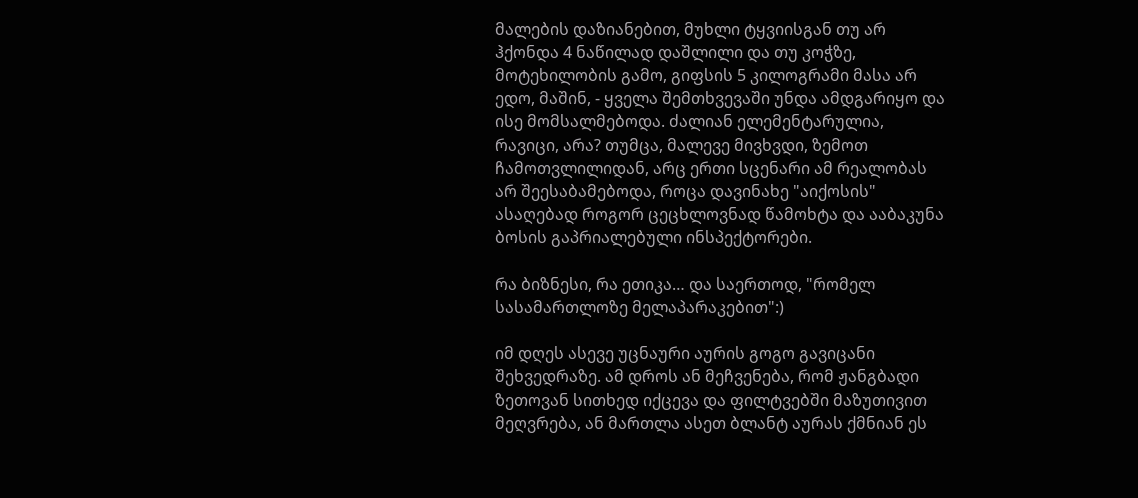მალების დაზიანებით, მუხლი ტყვიისგან თუ არ ჰქონდა 4 ნაწილად დაშლილი და თუ კოჭზე, მოტეხილობის გამო, გიფსის 5 კილოგრამი მასა არ ედო, მაშინ, - ყველა შემთხვევაში უნდა ამდგარიყო და ისე მომსალმებოდა. ძალიან ელემენტარულია, რავიცი, არა? თუმცა, მალევე მივხვდი, ზემოთ ჩამოთვლილიდან, არც ერთი სცენარი ამ რეალობას არ შეესაბამებოდა, როცა დავინახე "აიქოსის" ასაღებად როგორ ცეცხლოვნად წამოხტა და ააბაკუნა ბოსის გაპრიალებული ინსპექტორები.

რა ბიზნესი, რა ეთიკა… და საერთოდ, "რომელ სასამართლოზე მელაპარაკებით":)

იმ დღეს ასევე უცნაური აურის გოგო გავიცანი შეხვედრაზე. ამ დროს ან მეჩვენება, რომ ჟანგბადი ზეთოვან სითხედ იქცევა და ფილტვებში მაზუთივით მეღვრება, ან მართლა ასეთ ბლანტ აურას ქმნიან ეს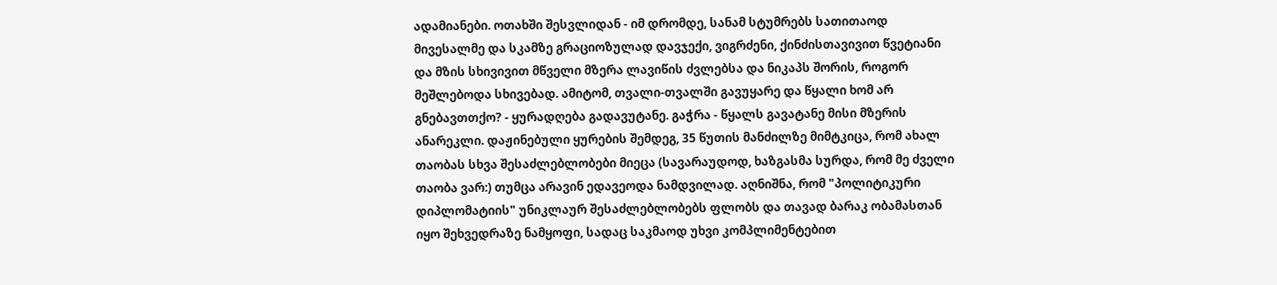ადამიანები. ოთახში შესვლიდან - იმ დრომდე, სანამ სტუმრებს სათითაოდ მივესალმე და სკამზე გრაციოზულად დავჯექი, ვიგრძენი, ქინძისთავივით წვეტიანი და მზის სხივივით მწველი მზერა ლავიწის ძვლებსა და ნიკაპს შორის, როგორ მეშლებოდა სხივებად. ამიტომ, თვალი-თვალში გავუყარე და წყალი ხომ არ გნებავთთქო? - ყურადღება გადავუტანე. გაჭრა - წყალს გავატანე მისი მზერის ანარეკლი. დაჟინებული ყურების შემდეგ, 35 წუთის მანძილზე მიმტკიცა, რომ ახალ თაობას სხვა შესაძლებლობები მიეცა (სავარაუდოდ, ხაზგასმა სურდა, რომ მე ძველი თაობა ვარ:) თუმცა არავინ ედავეოდა ნამდვილად. აღნიშნა, რომ "პოლიტიკური დიპლომატიის" უნიკლაურ შესაძლებლობებს ფლობს და თავად ბარაკ ობამასთან იყო შეხვედრაზე ნამყოფი, სადაც საკმაოდ უხვი კომპლიმენტებით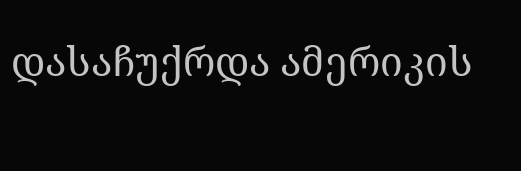დასაჩუქრდა ამერიკის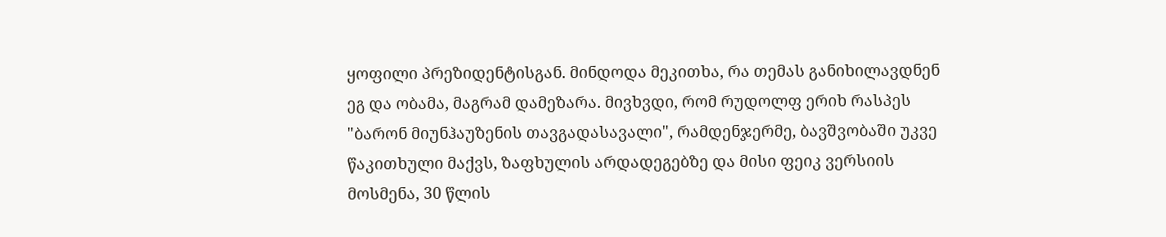ყოფილი პრეზიდენტისგან. მინდოდა მეკითხა, რა თემას განიხილავდნენ ეგ და ობამა, მაგრამ დამეზარა. მივხვდი, რომ რუდოლფ ერიხ რასპეს "ბარონ მიუნჰაუზენის თავგადასავალი", რამდენჯერმე, ბავშვობაში უკვე წაკითხული მაქვს, ზაფხულის არდადეგებზე და მისი ფეიკ ვერსიის მოსმენა, 30 წლის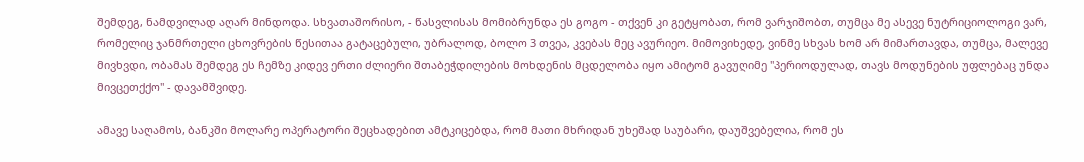შემდეგ, ნამდვილად აღარ მინდოდა. სხვათაშორისო, - წასვლისას მომიბრუნდა ეს გოგო - თქვენ კი გეტყობათ, რომ ვარჯიშობთ, თუმცა მე ასევე ნუტრიციოლოგი ვარ, რომელიც ჯანმრთელი ცხოვრების წესითაა გატაცებული, უბრალოდ, ბოლო 3 თვეა, კვებას მეც ავურიეო. მიმოვიხედე, ვინმე სხვას ხომ არ მიმართავდა, თუმცა, მალევე მივხვდი, ობამას შემდეგ ეს ჩემზე კიდევ ერთი ძლიერი შთაბეჭდილების მოხდენის მცდელობა იყო ამიტომ გავუღიმე "პერიოდულად, თავს მოდუნების უფლებაც უნდა მივცეთქქო" - დავამშვიდე.

ამავე საღამოს, ბანკში მოლარე ოპერატორი შეცხადებით ამტკიცებდა, რომ მათი მხრიდან უხეშად საუბარი, დაუშვებელია, რომ ეს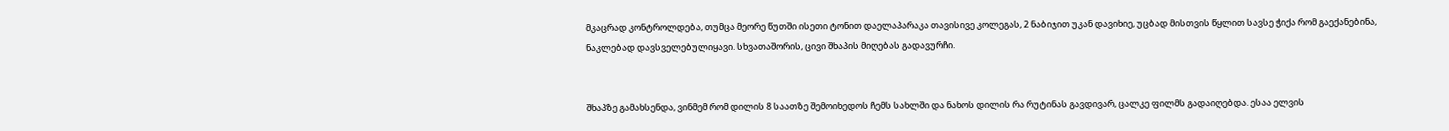მკაცრად კონტროლდება, თუმცა მეორე წუთში ისეთი ტონით დაელაპარაკა თავისივე კოლეგას, 2 ნაბიჯით უკან დავიხიე, უცბად მისთვის წყლით სავსე ჭიქა რომ გაექანებინა, ნაკლებად დავსველებულიყავი. სხვათაშორის, ცივი შხაპის მიღებას გადავურჩი.


შხაპზე გამახსენდა, ვინმემ რომ დილის 8 საათზე შემოიხედოს ჩემს სახლში და ნახოს დილის რა რუტინას გავდივარ, ცალკე ფილმს გადაიღებდა. ესაა ელვის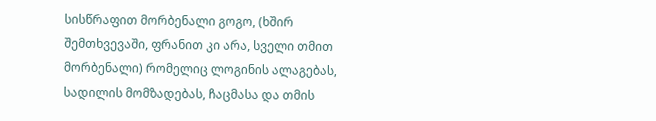სისწრაფით მორბენალი გოგო, (ხშირ შემთხვევაში, ფრანით კი არა, სველი თმით მორბენალი) რომელიც ლოგინის ალაგებას, სადილის მომზადებას, ჩაცმასა და თმის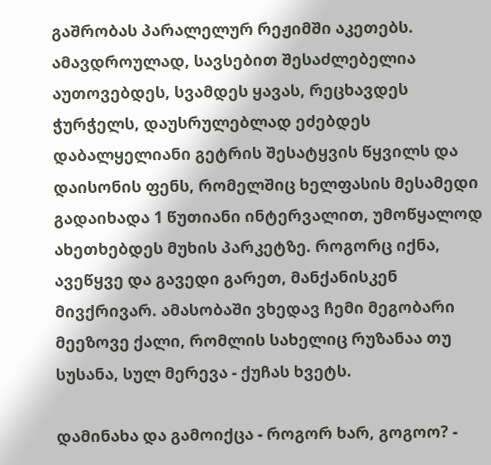გაშრობას პარალელურ რეჟიმში აკეთებს. ამავდროულად, სავსებით შესაძლებელია აუთოვებდეს, სვამდეს ყავას, რეცხავდეს ჭურჭელს, დაუსრულებლად ეძებდეს დაბალყელიანი გეტრის შესატყვის წყვილს და დაისონის ფენს, რომელშიც ხელფასის მესამედი გადაიხადა 1 წუთიანი ინტერვალით, უმოწყალოდ ახეთხებდეს მუხის პარკეტზე. როგორც იქნა, ავეწყვე და გავედი გარეთ, მანქანისკენ მივქრივარ. ამასობაში ვხედავ ჩემი მეგობარი მეეზოვე ქალი, რომლის სახელიც რუზანაა თუ სუსანა, სულ მერევა - ქუჩას ხვეტს.

დამინახა და გამოიქცა - როგორ ხარ, გოგოო? -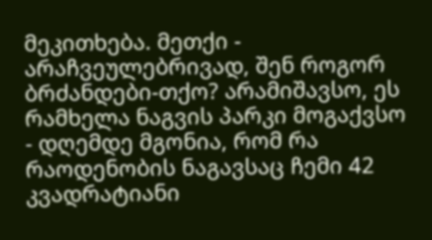მეკითხება. მეთქი - არაჩვეულებრივად, შენ როგორ ბრძანდები-თქო? არამიშავსო, ეს რამხელა ნაგვის პარკი მოგაქვსო - დღემდე მგონია, რომ რა რაოდენობის ნაგავსაც ჩემი 42 კვადრატიანი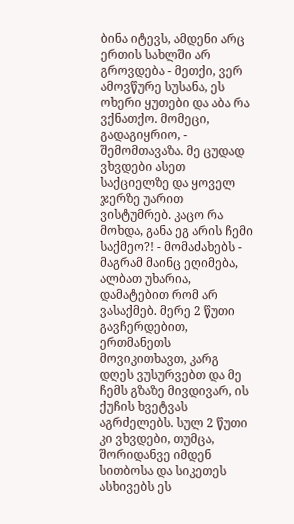ბინა იტევს, ამდენი არც ერთის სახლში არ გროვდება - მეთქი, ვერ ამოვწურე სუსანა, ეს ოხერი ყუთები და აბა რა ვქნათქო. მომეცი, გადაგიყრიო, - შემომთავაზა. მე ცუდად ვხვდები ასეთ საქციელზე და ყოველ ჯერზე უარით ვისტუმრებ. კაცო რა მოხდა, განა ეგ არის ჩემი საქმეო?! - მომაძახებს - მაგრამ მაინც ეღიმება, ალბათ უხარია, დამატებით რომ არ ვასაქმებ. მერე 2 წუთი გავჩერდებით, ერთმანეთს მოვიკითხავთ, კარგ დღეს ვუსურვებთ და მე ჩემს გზაზე მივდივარ, ის ქუჩის ხვეტვას აგრძელებს. სულ 2 წუთი კი ვხვდები, თუმცა, შორიდანვე იმდენ სითბოსა და სიკეთეს ასხივებს ეს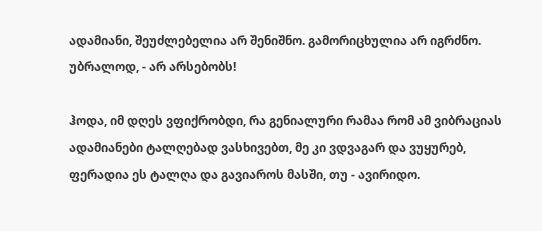ადამიანი, შეუძლებელია არ შენიშნო. გამორიცხულია არ იგრძნო. უბრალოდ, - არ არსებობს!

ჰოდა, იმ დღეს ვფიქრობდი, რა გენიალური რამაა რომ ამ ვიბრაციას ადამიანები ტალღებად ვასხივებთ, მე კი ვდვაგარ და ვუყურებ, ფერადია ეს ტალღა და გავიაროს მასში, თუ - ავირიდო.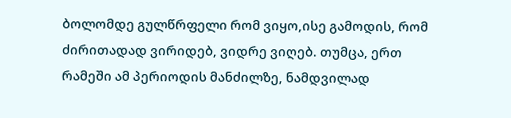ბოლომდე გულწრფელი რომ ვიყო,ისე გამოდის, რომ ძირითადად ვირიდებ, ვიდრე ვიღებ. თუმცა, ერთ რამეში ამ პერიოდის მანძილზე, ნამდვილად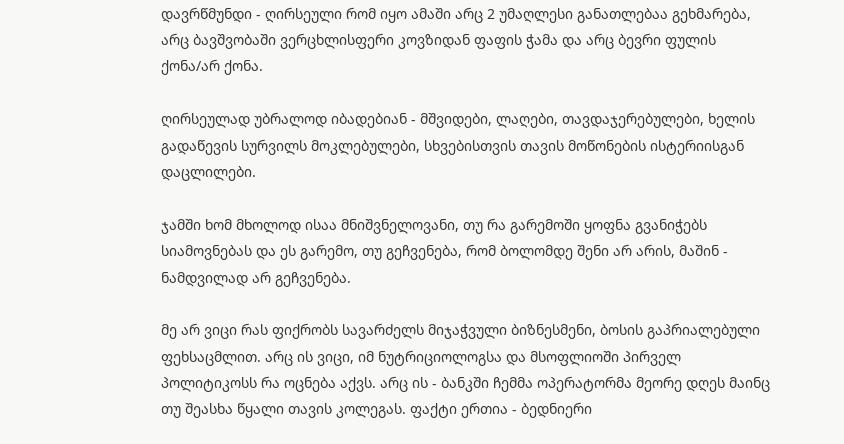დავრწმუნდი - ღირსეული რომ იყო ამაში არც 2 უმაღლესი განათლებაა გეხმარება, არც ბავშვობაში ვერცხლისფერი კოვზიდან ფაფის ჭამა და არც ბევრი ფულის ქონა/არ ქონა.

ღირსეულად უბრალოდ იბადებიან - მშვიდები, ლაღები, თავდაჯერებულები, ხელის გადაწევის სურვილს მოკლებულები, სხვებისთვის თავის მოწონების ისტერიისგან დაცლილები.

ჯამში ხომ მხოლოდ ისაა მნიშვნელოვანი, თუ რა გარემოში ყოფნა გვანიჭებს სიამოვნებას და ეს გარემო, თუ გეჩვენება, რომ ბოლომდე შენი არ არის, მაშინ - ნამდვილად არ გეჩვენება.

მე არ ვიცი რას ფიქრობს სავარძელს მიჯაჭვული ბიზნესმენი, ბოსის გაპრიალებული ფეხსაცმლით. არც ის ვიცი, იმ ნუტრიციოლოგსა და მსოფლიოში პირველ პოლიტიკოსს რა ოცნება აქვს. არც ის - ბანკში ჩემმა ოპერატორმა მეორე დღეს მაინც თუ შეასხა წყალი თავის კოლეგას. ფაქტი ერთია - ბედნიერი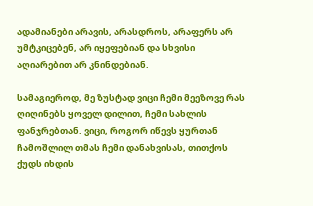ადამიანები არავის, არასდროს, არაფერს არ უმტკიცებენ, არ იყეფებიან და სხვისი აღიარებით არ კნინდებიან.

სამაგიეროდ, მე ზუსტად ვიცი ჩემი მეეზოვე რას ღიღინებს ყოველ დილით, ჩემი სახლის ფანჯრებთან. ვიცი, როგორ იწევს ყურთან ჩამოშლილ თმას ჩემი დანახვისას, თითქოს ქუდს იხდის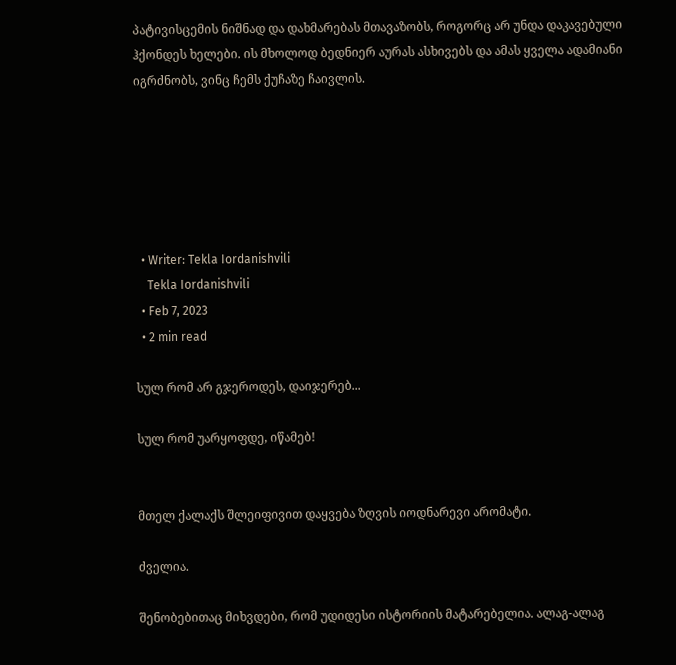პატივისცემის ნიშნად და დახმარებას მთავაზობს, როგორც არ უნდა დაკავებული ჰქონდეს ხელები. ის მხოლოდ ბედნიერ აურას ასხივებს და ამას ყველა ადამიანი იგრძნობს, ვინც ჩემს ქუჩაზე ჩაივლის.






  • Writer: Tekla Iordanishvili
    Tekla Iordanishvili
  • Feb 7, 2023
  • 2 min read

სულ რომ არ გჯეროდეს, დაიჯერებ...

სულ რომ უარყოფდე, იწამებ!


მთელ ქალაქს შლეიფივით დაყვება ზღვის იოდნარევი არომატი.

ძველია.

შენობებითაც მიხვდები, რომ უდიდესი ისტორიის მატარებელია. ალაგ-ალაგ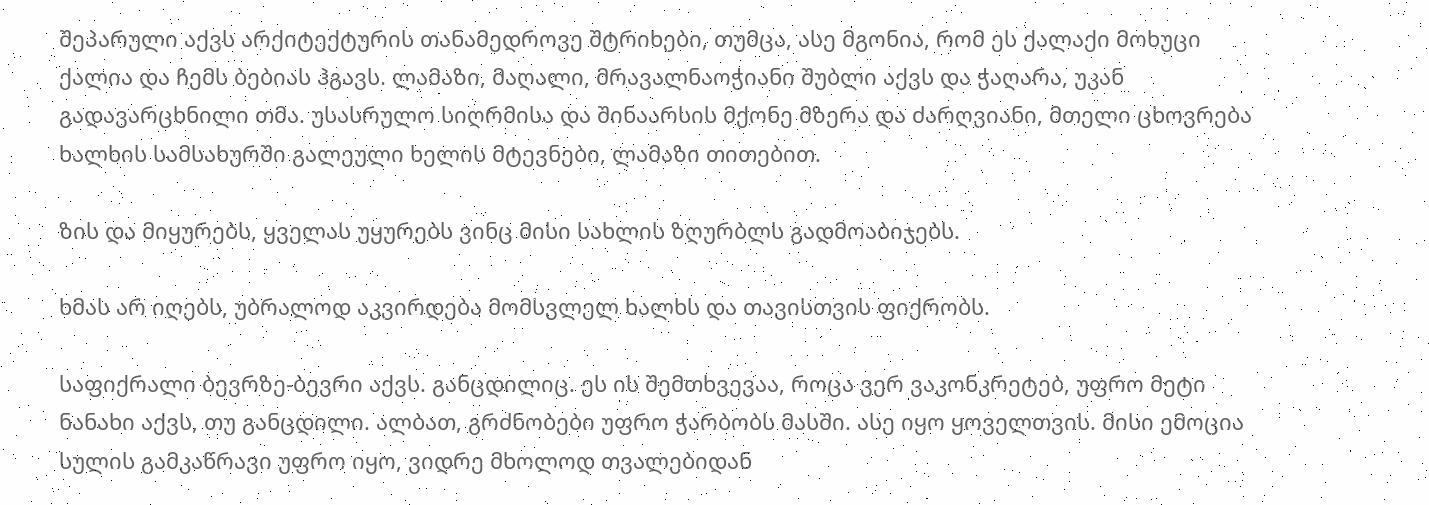შეპარული აქვს არქიტექტურის თანამედროვე შტრიხები, თუმცა, ასე მგონია, რომ ეს ქალაქი მოხუცი ქალია და ჩემს ბებიას ჰგავს. ლამაზი, მაღალი, მრავალნაოჭიანი შუბლი აქვს და ჭაღარა, უკან გადავარცხნილი თმა. უსასრულო სიღრმისა და შინაარსის მქონე მზერა და ძარღვიანი, მთელი ცხოვრება ხალხის სამსახურში გალეული ხელის მტევნები, ლამაზი თითებით.

ზის და მიყურებს, ყველას უყურებს ვინც მისი სახლის ზღურბლს გადმოაბიჯებს.

ხმას არ იღებს, უბრალოდ აკვირდება მომსვლელ ხალხს და თავისთვის ფიქრობს.

საფიქრალი ბევრზე-ბევრი აქვს. განცდილიც. ეს ის შემთხვევაა, როცა ვერ ვაკონკრეტებ, უფრო მეტი ნანახი აქვს, თუ განცდილი. ალბათ, გრძნობები უფრო ჭარბობს მასში. ასე იყო ყოველთვის. მისი ემოცია სულის გამკაწრავი უფრო იყო, ვიდრე მხოლოდ თვალებიდან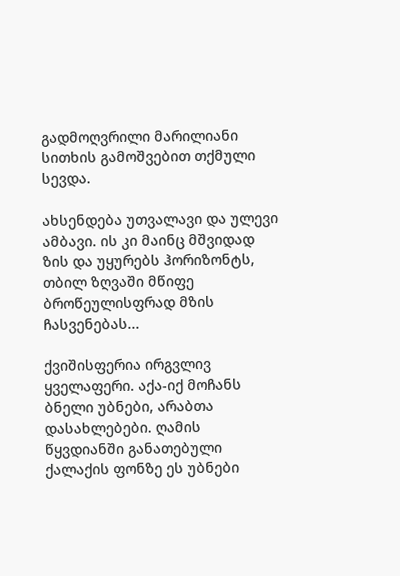გადმოღვრილი მარილიანი სითხის გამოშვებით თქმული სევდა.

ახსენდება უთვალავი და ულევი ამბავი. ის კი მაინც მშვიდად ზის და უყურებს ჰორიზონტს, თბილ ზღვაში მწიფე ბროწეულისფრად მზის ჩასვენებას...

ქვიშისფერია ირგვლივ ყველაფერი. აქა-იქ მოჩანს ბნელი უბნები, არაბთა დასახლებები. ღამის წყვდიანში განათებული ქალაქის ფონზე ეს უბნები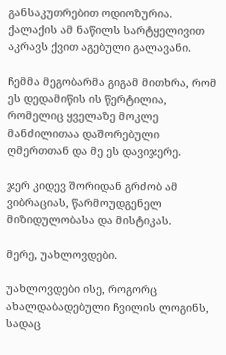განსაკუთრებით ოდიოზურია. ქალაქის ამ ნაწილს სარტყელივით აკრავს ქვით აგებული გალავანი.

ჩემმა მეგობარმა გიგამ მითხრა, რომ ეს დედამიწის ის წერტილია, რომელიც ყველაზე მოკლე მანძილითაა დაშორებული ღმერთთან და მე ეს დავიჯერე.

ჯერ კიდევ შორიდან გრძობ ამ ვიბრაციას, წარმოუდგენელ მიზიდულობასა და მისტიკას.

მერე, უახლოვდები.

უახლოვდები ისე, როგორც ახალდაბადებული ჩვილის ლოგინს, სადაც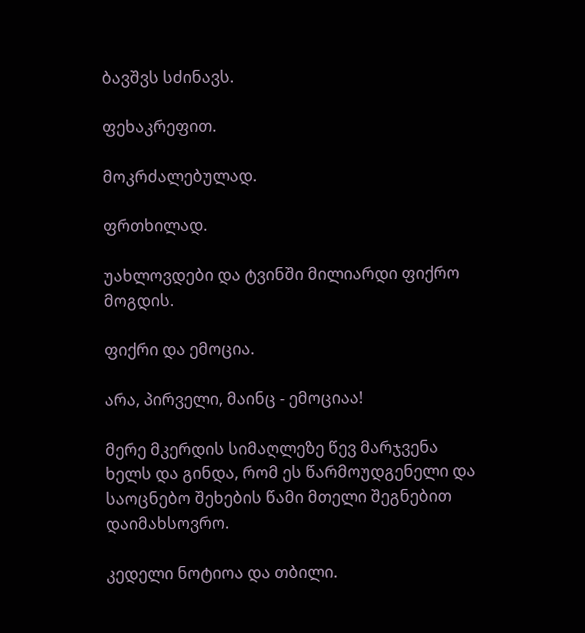ბავშვს სძინავს.

ფეხაკრეფით.

მოკრძალებულად.

ფრთხილად.

უახლოვდები და ტვინში მილიარდი ფიქრო მოგდის.

ფიქრი და ემოცია.

არა, პირველი, მაინც - ემოციაა!

მერე მკერდის სიმაღლეზე წევ მარჯვენა ხელს და გინდა, რომ ეს წარმოუდგენელი და საოცნებო შეხების წამი მთელი შეგნებით დაიმახსოვრო.

კედელი ნოტიოა და თბილი.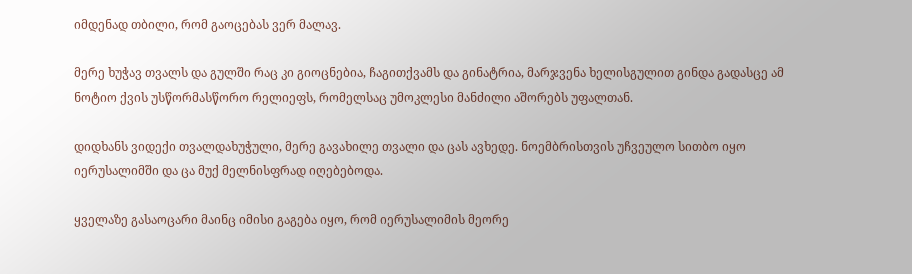იმდენად თბილი, რომ გაოცებას ვერ მალავ.

მერე ხუჭავ თვალს და გულში რაც კი გიოცნებია, ჩაგითქვამს და გინატრია, მარჯვენა ხელისგულით გინდა გადასცე ამ ნოტიო ქვის უსწორმასწორო რელიეფს, რომელსაც უმოკლესი მანძილი აშორებს უფალთან.

დიდხანს ვიდექი თვალდახუჭული, მერე გავახილე თვალი და ცას ავხედე. ნოემბრისთვის უჩვეულო სითბო იყო იერუსალიმში და ცა მუქ მელნისფრად იღებებოდა.

ყველაზე გასაოცარი მაინც იმისი გაგება იყო, რომ იერუსალიმის მეორე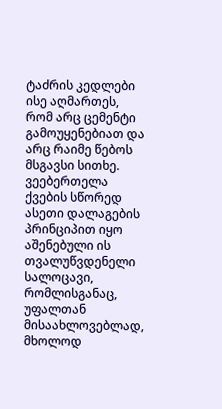ტაძრის კედლები ისე აღმართეს, რომ არც ცემენტი გამოუყენებიათ და არც რაიმე წებოს მსგავსი სითხე. ვეებერთელა ქვების სწორედ ასეთი დალაგების პრინციპით იყო აშენებული ის თვალუწვდენელი სალოცავი, რომლისგანაც, უფალთან მისაახლოვებლად, მხოლოდ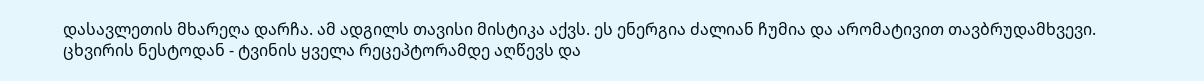დასავლეთის მხარეღა დარჩა. ამ ადგილს თავისი მისტიკა აქვს. ეს ენერგია ძალიან ჩუმია და არომატივით თავბრუდამხვევი. ცხვირის ნესტოდან - ტვინის ყველა რეცეპტორამდე აღწევს და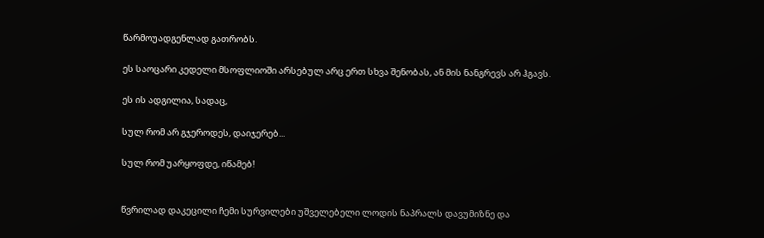წარმოუადგენლად გათრობს.

ეს საოცარი კედელი მსოფლიოში არსებულ არც ერთ სხვა შენობას, ან მის ნანგრევს არ ჰგავს.

ეს ის ადგილია, სადაც,

სულ რომ არ გჯეროდეს, დაიჯერებ...

სულ რომ უარყოფდე, იწამებ!


წვრილად დაკეცილი ჩემი სურვილები უშველებელი ლოდის ნაპრალს დავუმიზნე და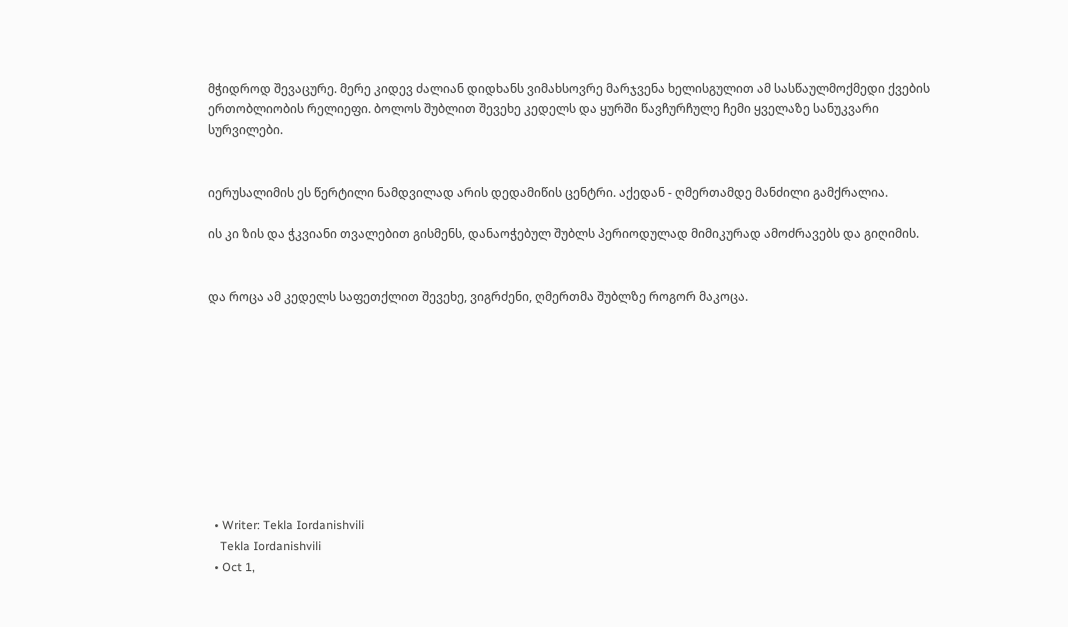მჭიდროდ შევაცურე. მერე კიდევ ძალიან დიდხანს ვიმახსოვრე მარჯვენა ხელისგულით ამ სასწაულმოქმედი ქვების ერთობლიობის რელიეფი. ბოლოს შუბლით შევეხე კედელს და ყურში წავჩურჩულე ჩემი ყველაზე სანუკვარი სურვილები.


იერუსალიმის ეს წერტილი ნამდვილად არის დედამიწის ცენტრი. აქედან - ღმერთამდე მანძილი გამქრალია.

ის კი ზის და ჭკვიანი თვალებით გისმენს, დანაოჭებულ შუბლს პერიოდულად მიმიკურად ამოძრავებს და გიღიმის.


და როცა ამ კედელს საფეთქლით შევეხე, ვიგრძენი, ღმერთმა შუბლზე როგორ მაკოცა.










  • Writer: Tekla Iordanishvili
    Tekla Iordanishvili
  • Oct 1,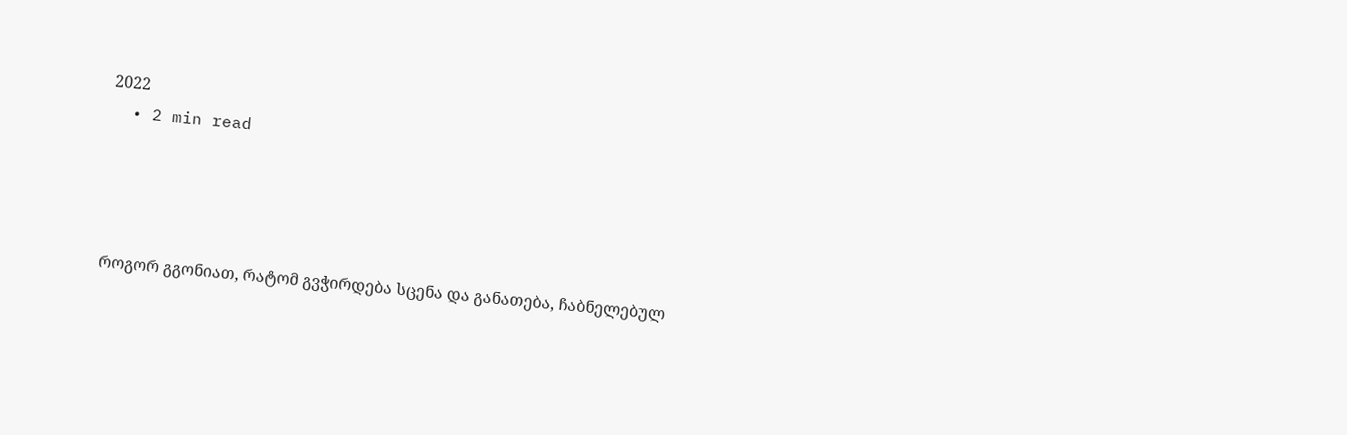2022
  • 2 min read




როგორ გგონიათ, რატომ გვჭირდება სცენა და განათება, ჩაბნელებულ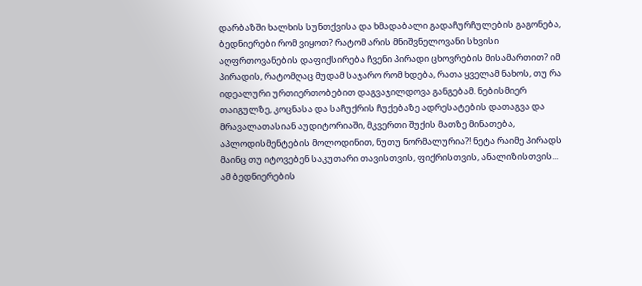დარბაზში ხალხის სუნთქვისა და ხმადაბალი გადაჩურჩულების გაგონება, ბედნიერები რომ ვიყოთ? რატომ არის მნიშვნელოვანი სხვისი აღფრთოვანების დაფიქსირება ჩვენი პირადი ცხოვრების მისამართით? იმ პირადის, რატომღაც მუდამ საჯარო რომ ხდება, რათა ყველამ ნახოს, თუ რა იდეალური ურთიერთობებით დაგვაჯილდოვა განგებამ. ნებისმიერ თაიგულზე, კოცნასა და საჩუქრის ჩუქებაზე ადრესატების დათაგვა და მრავალათასიან აუდიტორიაში, მკვერთი შუქის მათზე მინათება, აპლოდისმენტების მოლოდინით, ნუთუ ნორმალურია?! ნეტა რაიმე პირადს მაინც თუ იტოვებენ საკუთარი თავისთვის, ფიქრისთვის, ანალიზისთვის... ამ ბედნიერების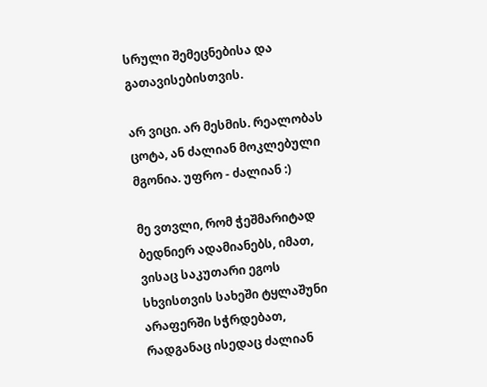სრული შემეცნებისა და გათავისებისთვის.

არ ვიცი. არ მესმის. რეალობას ცოტა, ან ძალიან მოკლებული მგონია. უფრო - ძალიან :)

მე ვთვლი, რომ ჭეშმარიტად ბედნიერ ადამიანებს, იმათ, ვისაც საკუთარი ეგოს სხვისთვის სახეში ტყლაშუნი არაფერში სჭრდებათ, რადგანაც ისედაც ძალიან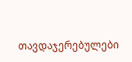თავდაჯერებულები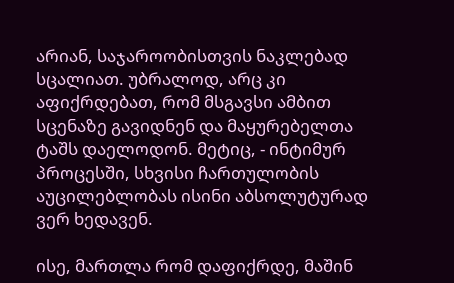არიან, საჯაროობისთვის ნაკლებად სცალიათ. უბრალოდ, არც კი აფიქრდებათ, რომ მსგავსი ამბით სცენაზე გავიდნენ და მაყურებელთა ტაშს დაელოდონ. მეტიც, - ინტიმურ პროცესში, სხვისი ჩართულობის აუცილებლობას ისინი აბსოლუტურად ვერ ხედავენ.

ისე, მართლა რომ დაფიქრდე, მაშინ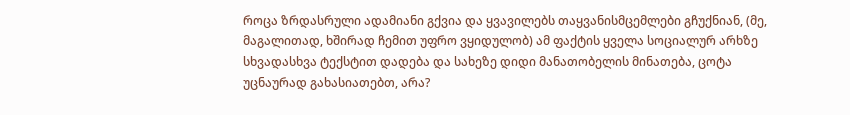როცა ზრდასრული ადამიანი გქვია და ყვავილებს თაყვანისმცემლები გჩუქნიან, (მე, მაგალითად, ხშირად ჩემით უფრო ვყიდულობ) ამ ფაქტის ყველა სოციალურ არხზე სხვადასხვა ტექსტით დადება და სახეზე დიდი მანათობელის მინათება, ცოტა უცნაურად გახასიათებთ, არა?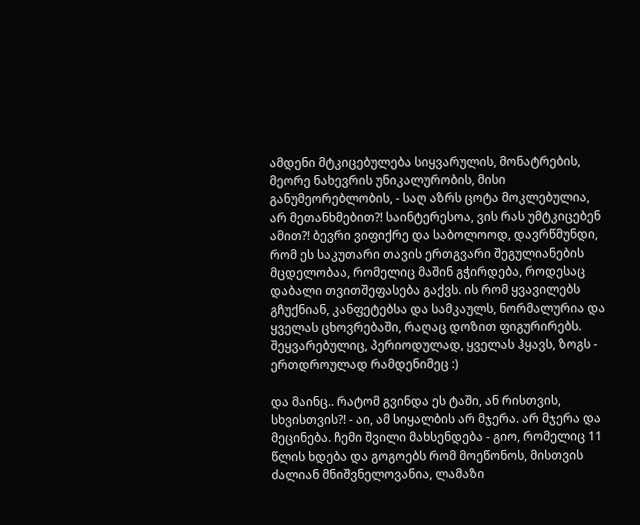ამდენი მტკიცებულება სიყვარულის, მონატრების, მეორე ნახევრის უნიკალურობის, მისი განუმეორებლობის, - საღ აზრს ცოტა მოკლებულია, არ მეთანხმებით?! საინტერესოა, ვის რას უმტკიცებენ ამით?! ბევრი ვიფიქრე და საბოლოოდ, დავრწმუნდი, რომ ეს საკუთარი თავის ერთგვარი შეგულიანების მცდელობაა, რომელიც მაშინ გჭირდება, როდესაც დაბალი თვითშეფასება გაქვს. ის რომ ყვავილებს გჩუქნიან, კანფეტებსა და სამკაულს, ნორმალურია და ყველას ცხოვრებაში, რაღაც დოზით ფიგურირებს. შეყვარებულიც, პერიოდულად, ყველას ჰყავს, ზოგს - ერთდროულად რამდენიმეც :)

და მაინც.. რატომ გვინდა ეს ტაში, ან რისთვის, სხვისთვის?! - აი, ამ სიყალბის არ მჯერა. არ მჯერა და მეცინება. ჩემი შვილი მახსენდება - გიო, რომელიც 11 წლის ხდება და გოგოებს რომ მოეწონოს, მისთვის ძალიან მნიშვნელოვანია, ლამაზი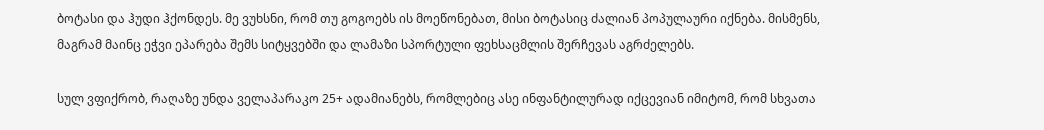ბოტასი და ჰუდი ჰქონდეს. მე ვუხსნი, რომ თუ გოგოებს ის მოეწონებათ, მისი ბოტასიც ძალიან პოპულაური იქნება. მისმენს, მაგრამ მაინც ეჭვი ეპარება შემს სიტყვებში და ლამაზი სპორტული ფეხსაცმლის შერჩევას აგრძელებს.

სულ ვფიქრობ, რაღაზე უნდა ველაპარაკო 25+ ადამიანებს, რომლებიც ასე ინფანტილურად იქცევიან იმიტომ, რომ სხვათა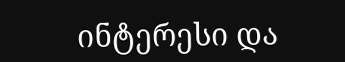ინტერესი და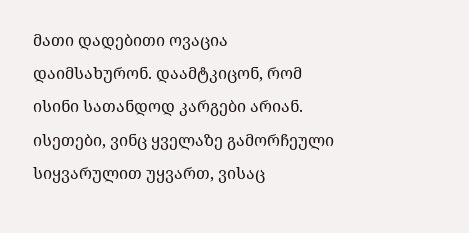მათი დადებითი ოვაცია დაიმსახურონ. დაამტკიცონ, რომ ისინი სათანდოდ კარგები არიან. ისეთები, ვინც ყველაზე გამორჩეული სიყვარულით უყვართ, ვისაც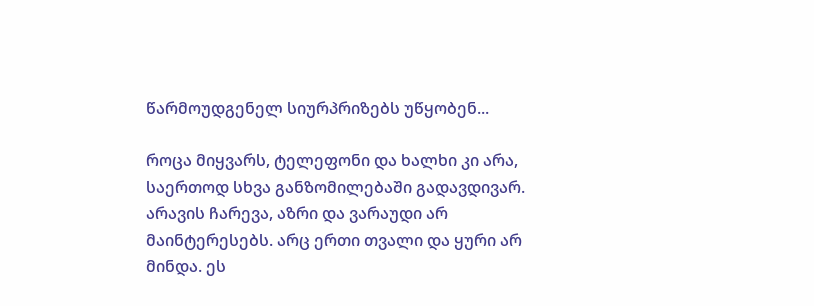წარმოუდგენელ სიურპრიზებს უწყობენ...

როცა მიყვარს, ტელეფონი და ხალხი კი არა, საერთოდ სხვა განზომილებაში გადავდივარ. არავის ჩარევა, აზრი და ვარაუდი არ მაინტერესებს. არც ერთი თვალი და ყური არ მინდა. ეს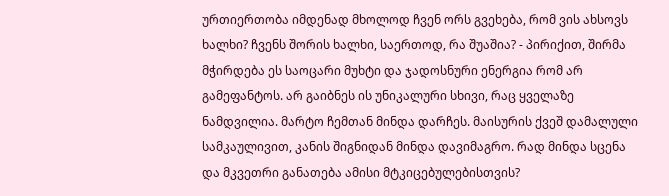ურთიერთობა იმდენად მხოლოდ ჩვენ ორს გვეხება, რომ ვის ახსოვს ხალხი? ჩვენს შორის ხალხი, საერთოდ, რა შუაშია? - პირიქით, შირმა მჭირდება ეს საოცარი მუხტი და ჯადოსნური ენერგია რომ არ გამეფანტოს. არ გაიბნეს ის უნიკალური სხივი, რაც ყველაზე ნამდვილია. მარტო ჩემთან მინდა დარჩეს. მაისურის ქვეშ დამალული სამკაულივით, კანის შიგნიდან მინდა დავიმაგრო. რად მინდა სცენა და მკვეთრი განათება ამისი მტკიცებულებისთვის?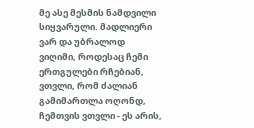მე ასე მესმის ნამდვილი სიყვარული. მადლიერი ვარ და უბრალოდ ვიღიმი, როდესაც ჩემი ერთგულები რჩებიან, ვთვლი, რომ ძალიან გამიმართლა ოღონდ, ჩემთვის ვთვლი - ეს არის,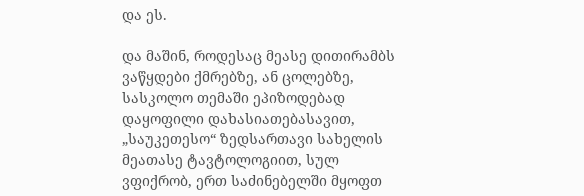და ეს.

და მაშინ, როდესაც მეასე დითირამბს ვაწყდები ქმრებზე, ან ცოლებზე, სასკოლო თემაში ეპიზოდებად დაყოფილი დახასიათებასავით, „საუკეთესო“ ზედსართავი სახელის მეათასე ტავტოლოგიით, სულ ვფიქრობ, ერთ საძინებელში მყოფთ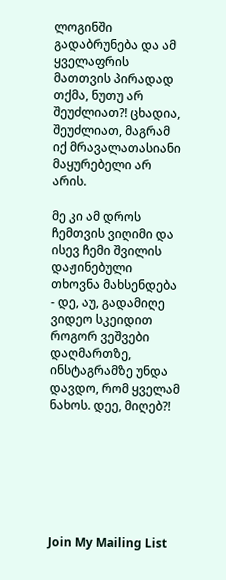ლოგინში გადაბრუნება და ამ ყველაფრის მათთვის პირადად თქმა, ნუთუ არ შეუძლიათ?! ცხადია, შეუძლიათ, მაგრამ იქ მრავალათასიანი მაყურებელი არ არის.

მე კი ამ დროს ჩემთვის ვიღიმი და ისევ ჩემი შვილის დაჟინებული თხოვნა მახსენდება - დე, აუ, გადამიღე ვიდეო სკეიდით როგორ ვეშვები დაღმართზე, ინსტაგრამზე უნდა დავდო, რომ ყველამ ნახოს. დეე, მიღებ?!







Join My Mailing List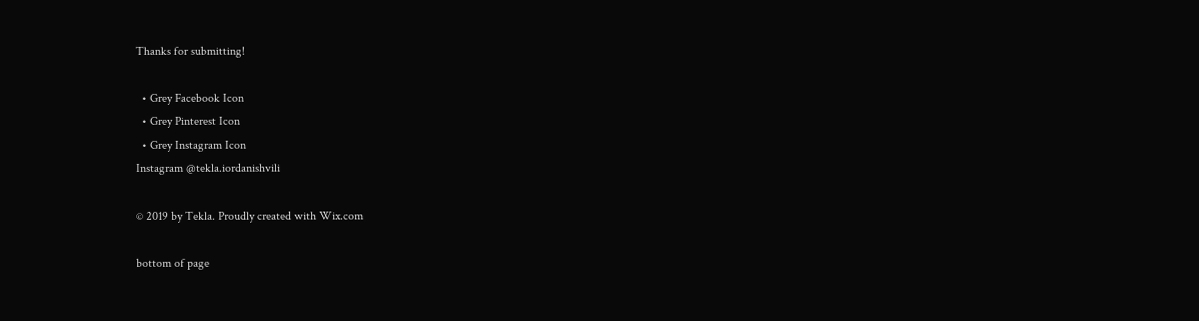Thanks for submitting!

  • Grey Facebook Icon
  • Grey Pinterest Icon
  • Grey Instagram Icon
Instagram @tekla.iordanishvili

© 2019 by Tekla. Proudly created with Wix.com

bottom of page